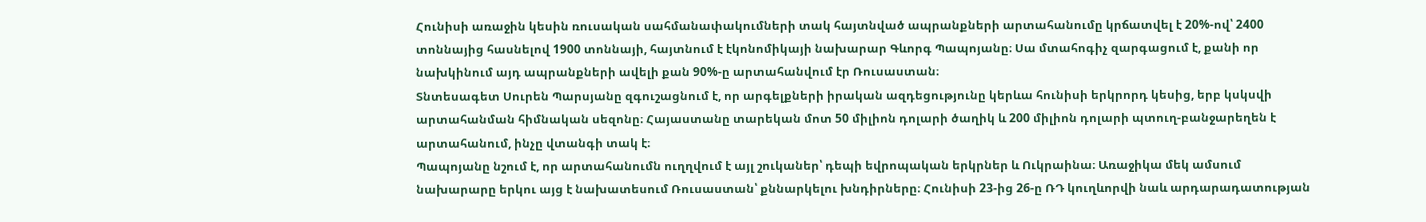Հունիսի առաջին կեսին ռուսական սահմանափակումների տակ հայտնված ապրանքների արտահանումը կրճատվել է 20%-ով՝ 2400 տոննայից հասնելով 1900 տոննայի, հայտնում է էկոնոմիկայի նախարար Գևորգ Պապոյանը։ Սա մտահոգիչ զարգացում է, քանի որ նախկինում այդ ապրանքների ավելի քան 90%-ը արտահանվում էր Ռուսաստան։
Տնտեսագետ Սուրեն Պարսյանը զգուշացնում է, որ արգելքների իրական ազդեցությունը կերևա հունիսի երկրորդ կեսից, երբ կսկսվի արտահանման հիմնական սեզոնը։ Հայաստանը տարեկան մոտ 50 միլիոն դոլարի ծաղիկ և 200 միլիոն դոլարի պտուղ-բանջարեղեն է արտահանում, ինչը վտանգի տակ է։
Պապոյանը նշում է, որ արտահանումն ուղղվում է այլ շուկաներ՝ դեպի եվրոպական երկրներ և Ուկրաինա։ Առաջիկա մեկ ամսում նախարարը երկու այց է նախատեսում Ռուսաստան՝ քննարկելու խնդիրները։ Հունիսի 23-ից 26-ը ՌԴ կուղևորվի նաև արդարադատության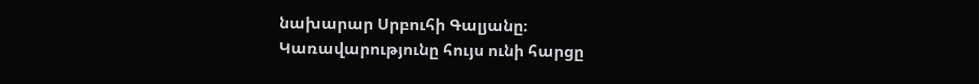նախարար Սրբուհի Գալյանը։
Կառավարությունը հույս ունի հարցը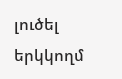լուծել երկկողմ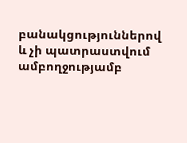բանակցություններով և չի պատրաստվում ամբողջությամբ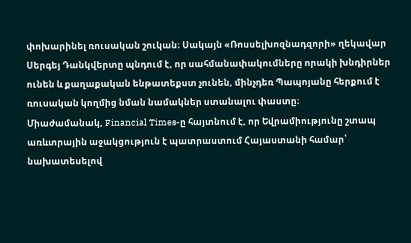փոխարինել ռուսական շուկան։ Սակայն «Ռոսսելխոզնադզորի» ղեկավար Սերգեյ Դանկվերտը պնդում է, որ սահմանափակումները որակի խնդիրներ ունեն և քաղաքական ենթատեքստ չունեն, մինչդեռ Պապոյանը հերքում է ռուսական կողմից նման նամակներ ստանալու փաստը։
Միաժամանակ, Financial Times-ը հայտնում է, որ Եվրամիությունը շտապ առևտրային աջակցություն է պատրաստում Հայաստանի համար՝ նախատեսելով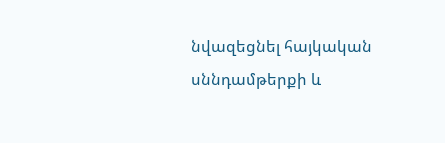նվազեցնել հայկական սննդամթերքի և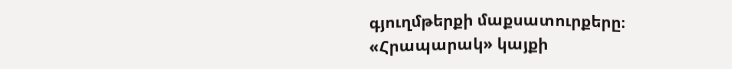գյուղմթերքի մաքսատուրքերը։ «Հրապարակ» կայքի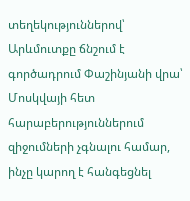տեղեկություններով՝ Արևմուտքը ճնշում է գործադրում Փաշինյանի վրա՝ Մոսկվայի հետ հարաբերություններում զիջումների չգնալու համար, ինչը կարող է հանգեցնել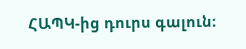ՀԱՊԿ-ից դուրս գալուն։